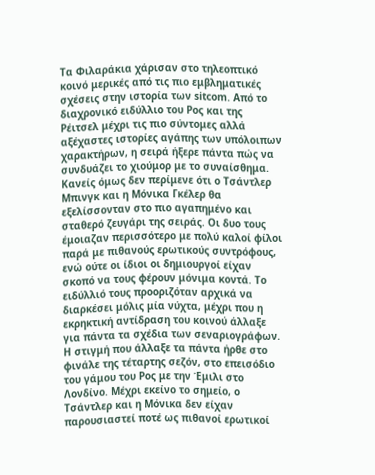Τα Φιλαράκια χάρισαν στο τηλεοπτικό κοινό μερικές από τις πιο εμβληματικές σχέσεις στην ιστορία των sitcom. Από το διαχρονικό ειδύλλιο του Ρος και της Ρέιτσελ μέχρι τις πιο σύντομες αλλά αξέχαστες ιστορίες αγάπης των υπόλοιπων χαρακτήρων, η σειρά ήξερε πάντα πώς να συνδυάζει το χιούμορ με το συναίσθημα. Κανείς όμως δεν περίμενε ότι ο Τσάντλερ Μπινγκ και η Μόνικα Γκέλερ θα εξελίσσονταν στο πιο αγαπημένο και σταθερό ζευγάρι της σειράς. Οι δυο τους έμοιαζαν περισσότερο με πολύ καλοί φίλοι παρά με πιθανούς ερωτικούς συντρόφους, ενώ ούτε οι ίδιοι οι δημιουργοί είχαν σκοπό να τους φέρουν μόνιμα κοντά. Το ειδύλλιό τους προοριζόταν αρχικά να διαρκέσει μόλις μία νύχτα, μέχρι που η εκρηκτική αντίδραση του κοινού άλλαξε για πάντα τα σχέδια των σεναριογράφων.
Η στιγμή που άλλαξε τα πάντα ήρθε στο φινάλε της τέταρτης σεζόν, στο επεισόδιο του γάμου του Ρος με την Έμιλι στο Λονδίνο. Μέχρι εκείνο το σημείο, ο Τσάντλερ και η Μόνικα δεν είχαν παρουσιαστεί ποτέ ως πιθανοί ερωτικοί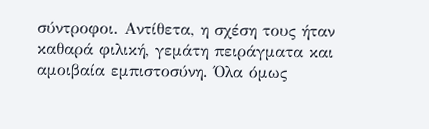σύντροφοι. Αντίθετα, η σχέση τους ήταν καθαρά φιλική, γεμάτη πειράγματα και αμοιβαία εμπιστοσύνη. Όλα όμως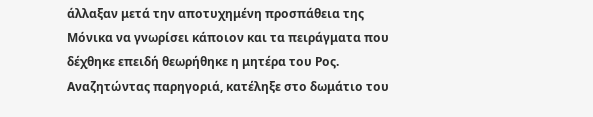άλλαξαν μετά την αποτυχημένη προσπάθεια της Μόνικα να γνωρίσει κάποιον και τα πειράγματα που δέχθηκε επειδή θεωρήθηκε η μητέρα του Ρος. Αναζητώντας παρηγοριά, κατέληξε στο δωμάτιο του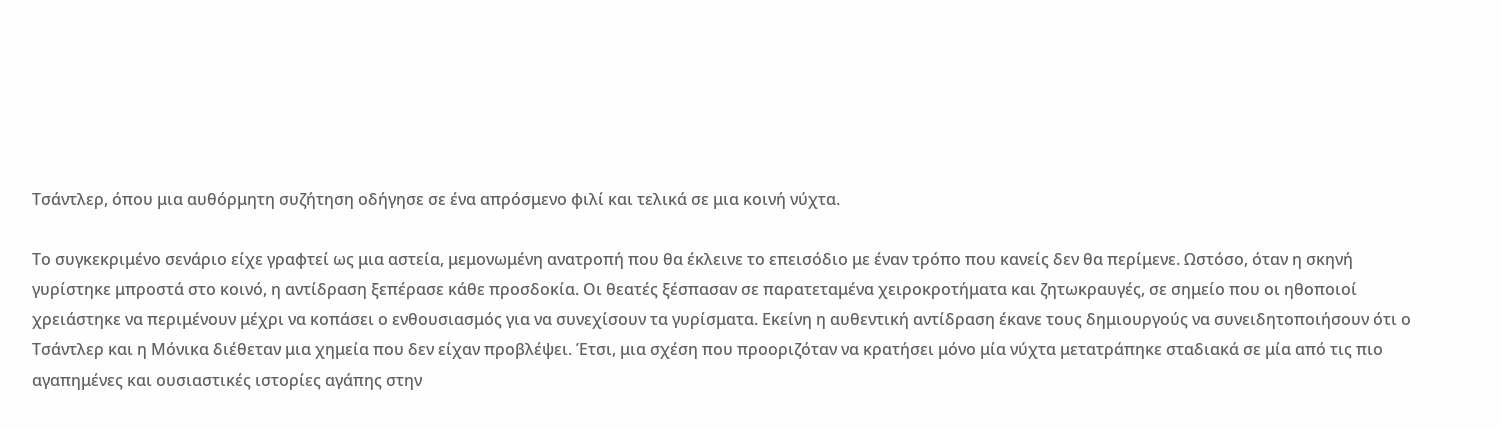Τσάντλερ, όπου μια αυθόρμητη συζήτηση οδήγησε σε ένα απρόσμενο φιλί και τελικά σε μια κοινή νύχτα.

Το συγκεκριμένο σενάριο είχε γραφτεί ως μια αστεία, μεμονωμένη ανατροπή που θα έκλεινε το επεισόδιο με έναν τρόπο που κανείς δεν θα περίμενε. Ωστόσο, όταν η σκηνή γυρίστηκε μπροστά στο κοινό, η αντίδραση ξεπέρασε κάθε προσδοκία. Οι θεατές ξέσπασαν σε παρατεταμένα χειροκροτήματα και ζητωκραυγές, σε σημείο που οι ηθοποιοί χρειάστηκε να περιμένουν μέχρι να κοπάσει ο ενθουσιασμός για να συνεχίσουν τα γυρίσματα. Εκείνη η αυθεντική αντίδραση έκανε τους δημιουργούς να συνειδητοποιήσουν ότι ο Τσάντλερ και η Μόνικα διέθεταν μια χημεία που δεν είχαν προβλέψει. Έτσι, μια σχέση που προοριζόταν να κρατήσει μόνο μία νύχτα μετατράπηκε σταδιακά σε μία από τις πιο αγαπημένες και ουσιαστικές ιστορίες αγάπης στην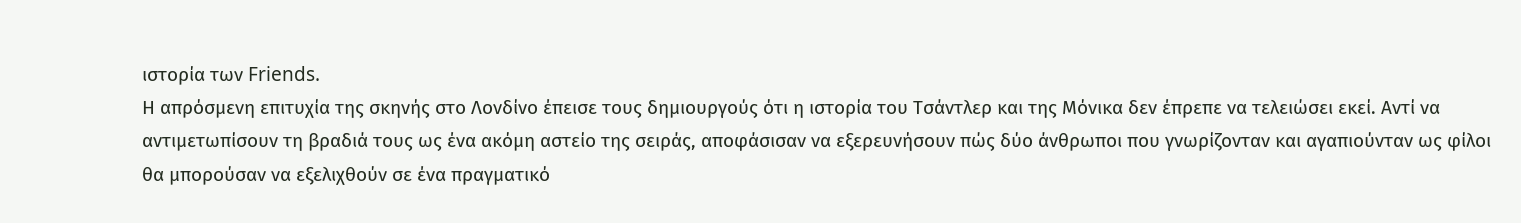ιστορία των Friends.
Η απρόσμενη επιτυχία της σκηνής στο Λονδίνο έπεισε τους δημιουργούς ότι η ιστορία του Τσάντλερ και της Μόνικα δεν έπρεπε να τελειώσει εκεί. Αντί να αντιμετωπίσουν τη βραδιά τους ως ένα ακόμη αστείο της σειράς, αποφάσισαν να εξερευνήσουν πώς δύο άνθρωποι που γνωρίζονταν και αγαπιούνταν ως φίλοι θα μπορούσαν να εξελιχθούν σε ένα πραγματικό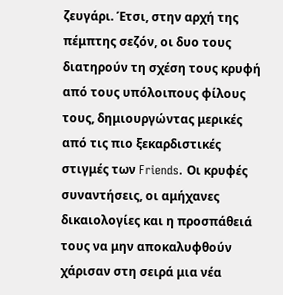ζευγάρι. Έτσι, στην αρχή της πέμπτης σεζόν, οι δυο τους διατηρούν τη σχέση τους κρυφή από τους υπόλοιπους φίλους τους, δημιουργώντας μερικές από τις πιο ξεκαρδιστικές στιγμές των Friends. Οι κρυφές συναντήσεις, οι αμήχανες δικαιολογίες και η προσπάθειά τους να μην αποκαλυφθούν χάρισαν στη σειρά μια νέα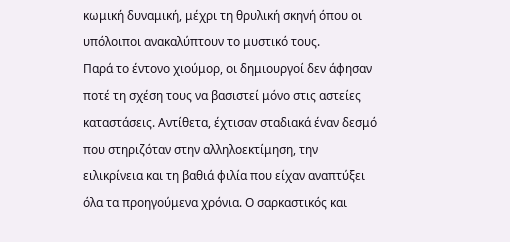κωμική δυναμική, μέχρι τη θρυλική σκηνή όπου οι υπόλοιποι ανακαλύπτουν το μυστικό τους.
Παρά το έντονο χιούμορ, οι δημιουργοί δεν άφησαν ποτέ τη σχέση τους να βασιστεί μόνο στις αστείες καταστάσεις. Αντίθετα, έχτισαν σταδιακά έναν δεσμό που στηριζόταν στην αλληλοεκτίμηση, την ειλικρίνεια και τη βαθιά φιλία που είχαν αναπτύξει όλα τα προηγούμενα χρόνια. Ο σαρκαστικός και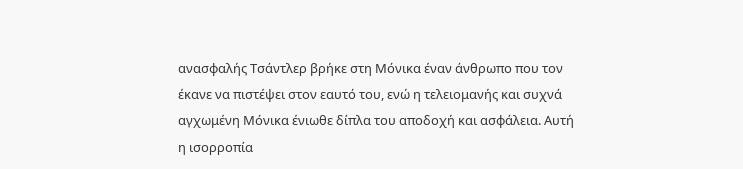ανασφαλής Τσάντλερ βρήκε στη Μόνικα έναν άνθρωπο που τον έκανε να πιστέψει στον εαυτό του, ενώ η τελειομανής και συχνά αγχωμένη Μόνικα ένιωθε δίπλα του αποδοχή και ασφάλεια. Αυτή η ισορροπία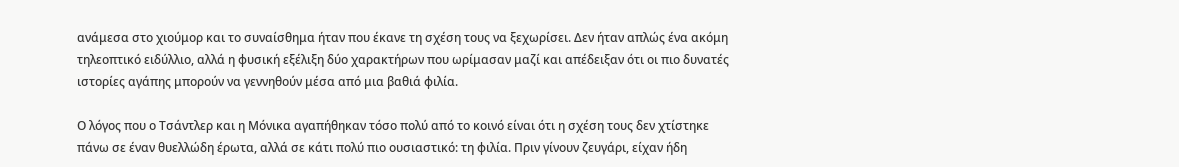ανάμεσα στο χιούμορ και το συναίσθημα ήταν που έκανε τη σχέση τους να ξεχωρίσει. Δεν ήταν απλώς ένα ακόμη τηλεοπτικό ειδύλλιο, αλλά η φυσική εξέλιξη δύο χαρακτήρων που ωρίμασαν μαζί και απέδειξαν ότι οι πιο δυνατές ιστορίες αγάπης μπορούν να γεννηθούν μέσα από μια βαθιά φιλία.

Ο λόγος που ο Τσάντλερ και η Μόνικα αγαπήθηκαν τόσο πολύ από το κοινό είναι ότι η σχέση τους δεν χτίστηκε πάνω σε έναν θυελλώδη έρωτα, αλλά σε κάτι πολύ πιο ουσιαστικό: τη φιλία. Πριν γίνουν ζευγάρι, είχαν ήδη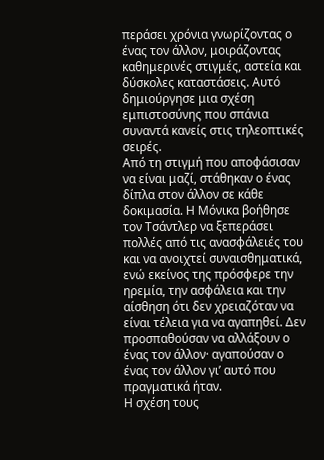περάσει χρόνια γνωρίζοντας ο ένας τον άλλον, μοιράζοντας καθημερινές στιγμές, αστεία και δύσκολες καταστάσεις. Αυτό δημιούργησε μια σχέση εμπιστοσύνης που σπάνια συναντά κανείς στις τηλεοπτικές σειρές.
Από τη στιγμή που αποφάσισαν να είναι μαζί, στάθηκαν ο ένας δίπλα στον άλλον σε κάθε δοκιμασία. Η Μόνικα βοήθησε τον Τσάντλερ να ξεπεράσει πολλές από τις ανασφάλειές του και να ανοιχτεί συναισθηματικά, ενώ εκείνος της πρόσφερε την ηρεμία, την ασφάλεια και την αίσθηση ότι δεν χρειαζόταν να είναι τέλεια για να αγαπηθεί. Δεν προσπαθούσαν να αλλάξουν ο ένας τον άλλον· αγαπούσαν ο ένας τον άλλον γι’ αυτό που πραγματικά ήταν.
Η σχέση τους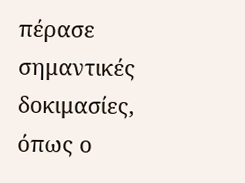πέρασε σημαντικές δοκιμασίες, όπως ο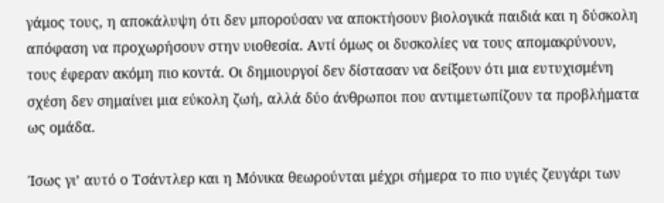γάμος τους, η αποκάλυψη ότι δεν μπορούσαν να αποκτήσουν βιολογικά παιδιά και η δύσκολη απόφαση να προχωρήσουν στην υιοθεσία. Αντί όμως οι δυσκολίες να τους απομακρύνουν, τους έφεραν ακόμη πιο κοντά. Οι δημιουργοί δεν δίστασαν να δείξουν ότι μια ευτυχισμένη σχέση δεν σημαίνει μια εύκολη ζωή, αλλά δύο άνθρωποι που αντιμετωπίζουν τα προβλήματα ως ομάδα.

Ίσως γι’ αυτό ο Τσάντλερ και η Μόνικα θεωρούνται μέχρι σήμερα το πιο υγιές ζευγάρι των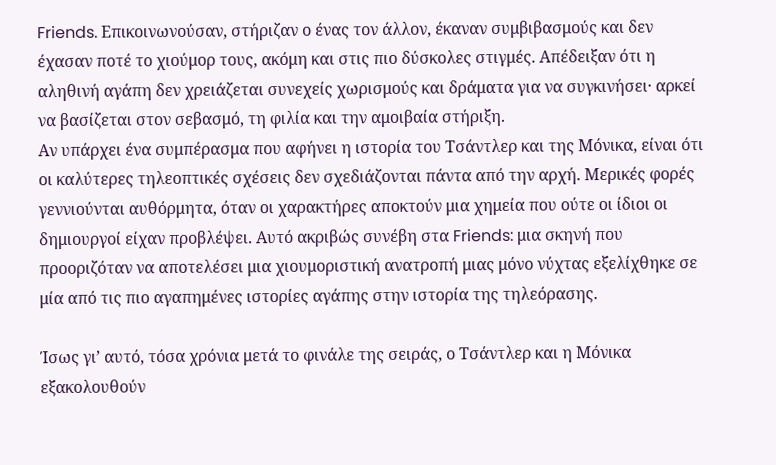Friends. Επικοινωνούσαν, στήριζαν ο ένας τον άλλον, έκαναν συμβιβασμούς και δεν έχασαν ποτέ το χιούμορ τους, ακόμη και στις πιο δύσκολες στιγμές. Απέδειξαν ότι η αληθινή αγάπη δεν χρειάζεται συνεχείς χωρισμούς και δράματα για να συγκινήσει· αρκεί να βασίζεται στον σεβασμό, τη φιλία και την αμοιβαία στήριξη.
Αν υπάρχει ένα συμπέρασμα που αφήνει η ιστορία του Τσάντλερ και της Μόνικα, είναι ότι οι καλύτερες τηλεοπτικές σχέσεις δεν σχεδιάζονται πάντα από την αρχή. Μερικές φορές γεννιούνται αυθόρμητα, όταν οι χαρακτήρες αποκτούν μια χημεία που ούτε οι ίδιοι οι δημιουργοί είχαν προβλέψει. Αυτό ακριβώς συνέβη στα Friends: μια σκηνή που προοριζόταν να αποτελέσει μια χιουμοριστική ανατροπή μιας μόνο νύχτας εξελίχθηκε σε μία από τις πιο αγαπημένες ιστορίες αγάπης στην ιστορία της τηλεόρασης.

Ίσως γι’ αυτό, τόσα χρόνια μετά το φινάλε της σειράς, ο Τσάντλερ και η Μόνικα εξακολουθούν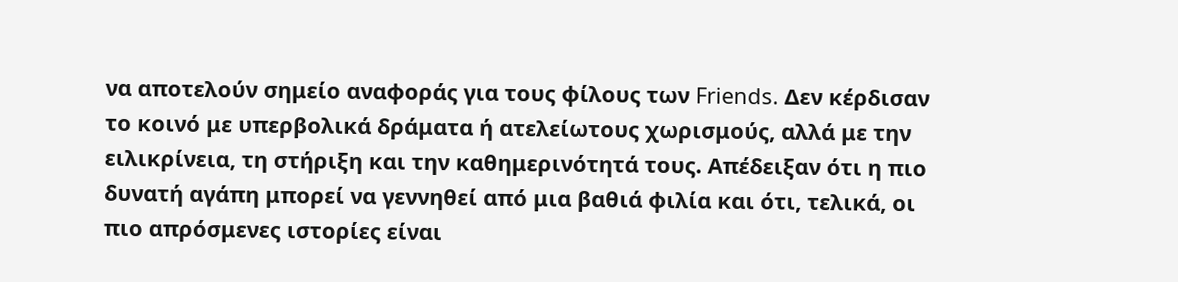να αποτελούν σημείο αναφοράς για τους φίλους των Friends. Δεν κέρδισαν το κοινό με υπερβολικά δράματα ή ατελείωτους χωρισμούς, αλλά με την ειλικρίνεια, τη στήριξη και την καθημερινότητά τους. Απέδειξαν ότι η πιο δυνατή αγάπη μπορεί να γεννηθεί από μια βαθιά φιλία και ότι, τελικά, οι πιο απρόσμενες ιστορίες είναι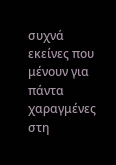συχνά εκείνες που μένουν για πάντα χαραγμένες στη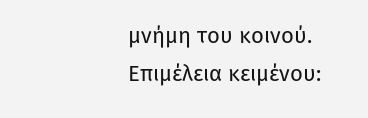μνήμη του κοινού.
Επιμέλεια κειμένου: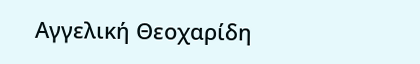Αγγελική Θεοχαρίδη